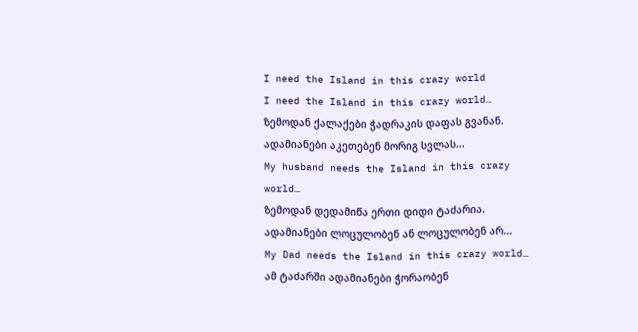I need the Island in this crazy world
I need the Island in this crazy world…
ზემოდან ქალაქები ჭადრაკის დაფას გვანან.
ადამიანები აკეთებენ მორიგ სვლას...
My husband needs the Island in this crazy world…
ზემოდან დედამიწა ერთი დიდი ტაძარია.
ადამიანები ლოცულობენ ან ლოცულობენ არ...
My Dad needs the Island in this crazy world…
ამ ტაძარში ადამიანები ჭორაობენ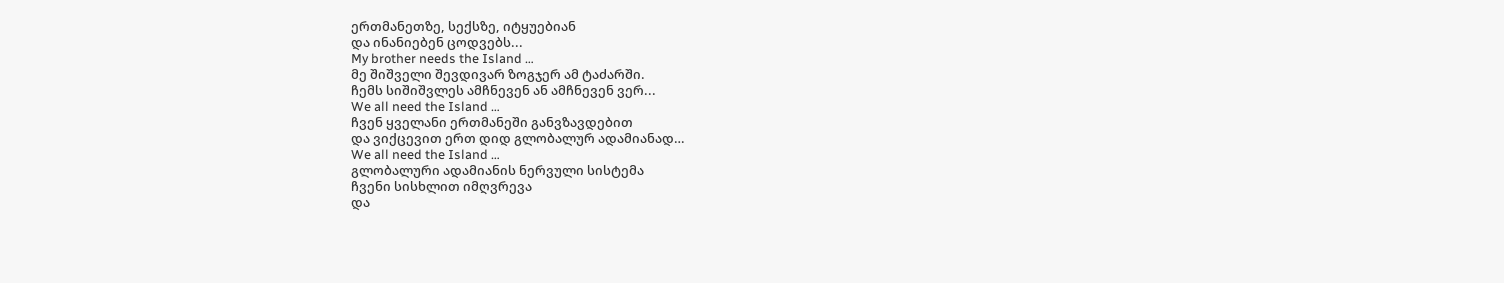ერთმანეთზე, სექსზე, იტყუებიან
და ინანიებენ ცოდვებს...
My brother needs the Island …
მე შიშველი შევდივარ ზოგჯერ ამ ტაძარში.
ჩემს სიშიშვლეს ამჩნევენ ან ამჩნევენ ვერ...
We all need the Island …
ჩვენ ყველანი ერთმანეში განვზავდებით
და ვიქცევით ერთ დიდ გლობალურ ადამიანად…
We all need the Island …
გლობალური ადამიანის ნერვული სისტემა
ჩვენი სისხლით იმღვრევა
და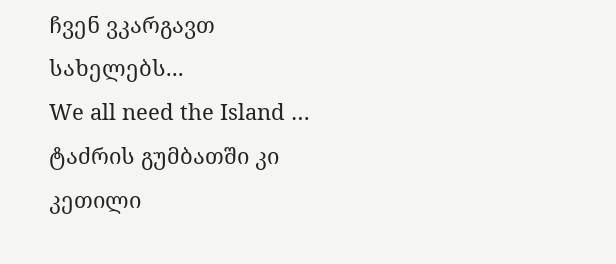ჩვენ ვკარგავთ სახელებს...
We all need the Island …
ტაძრის გუმბათში კი კეთილი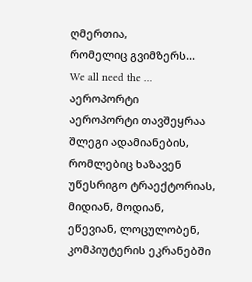ღმერთია,
რომელიც გვიმზერს...
We all need the …
აეროპორტი
აეროპორტი თავშეყრაა შლეგი ადამიანების,
რომლებიც ხაზავენ უწესრიგო ტრაექტორიას,
მიდიან, მოდიან, ეწევიან, ლოცულობენ,
კომპიუტერის ეკრანებში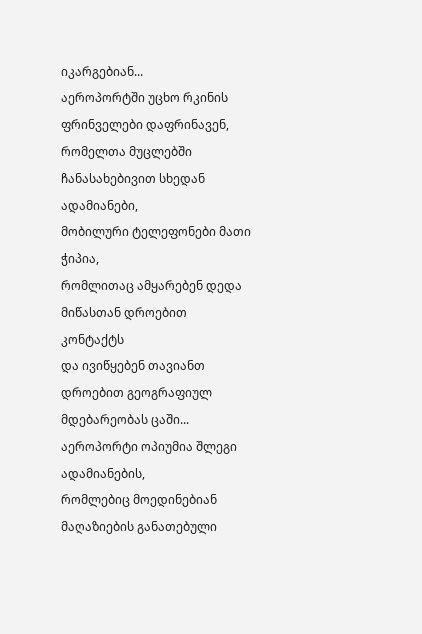იკარგებიან...
აეროპორტში უცხო რკინის ფრინველები დაფრინავენ,
რომელთა მუცლებში ჩანასახებივით სხედან ადამიანები,
მობილური ტელეფონები მათი ჭიპია,
რომლითაც ამყარებენ დედა მიწასთან დროებით კონტაქტს
და ივიწყებენ თავიანთ დროებით გეოგრაფიულ მდებარეობას ცაში...
აეროპორტი ოპიუმია შლეგი ადამიანების,
რომლებიც მოედინებიან მაღაზიების განათებული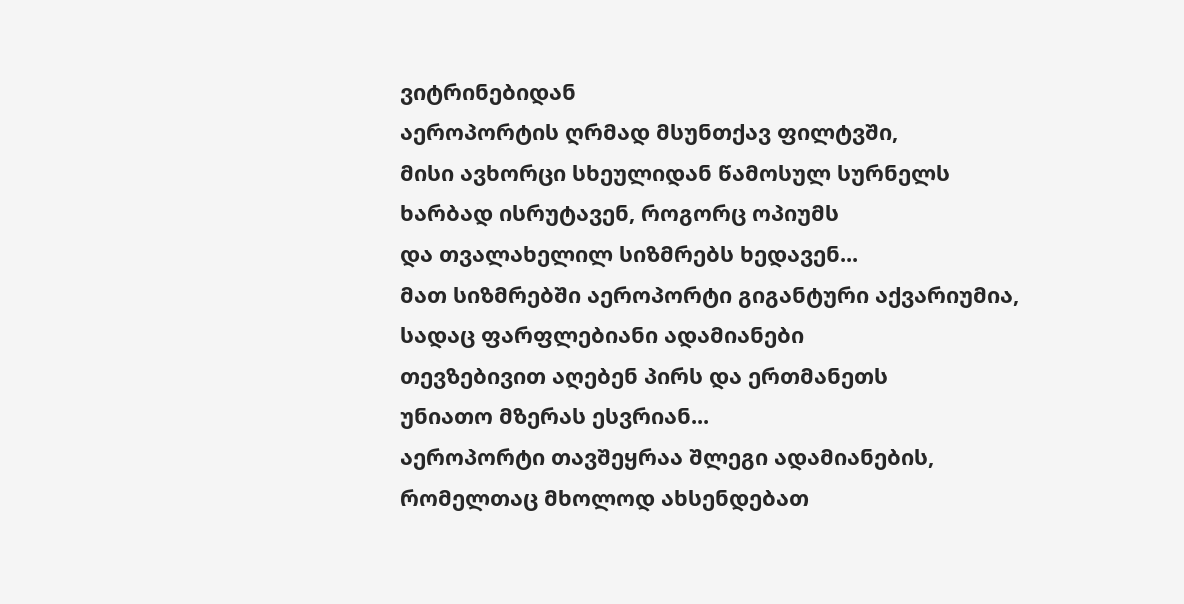ვიტრინებიდან
აეროპორტის ღრმად მსუნთქავ ფილტვში,
მისი ავხორცი სხეულიდან წამოსულ სურნელს
ხარბად ისრუტავენ, როგორც ოპიუმს
და თვალახელილ სიზმრებს ხედავენ...
მათ სიზმრებში აეროპორტი გიგანტური აქვარიუმია,
სადაც ფარფლებიანი ადამიანები
თევზებივით აღებენ პირს და ერთმანეთს
უნიათო მზერას ესვრიან...
აეროპორტი თავშეყრაა შლეგი ადამიანების,
რომელთაც მხოლოდ ახსენდებათ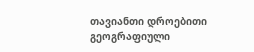თავიანთი დროებითი გეოგრაფიული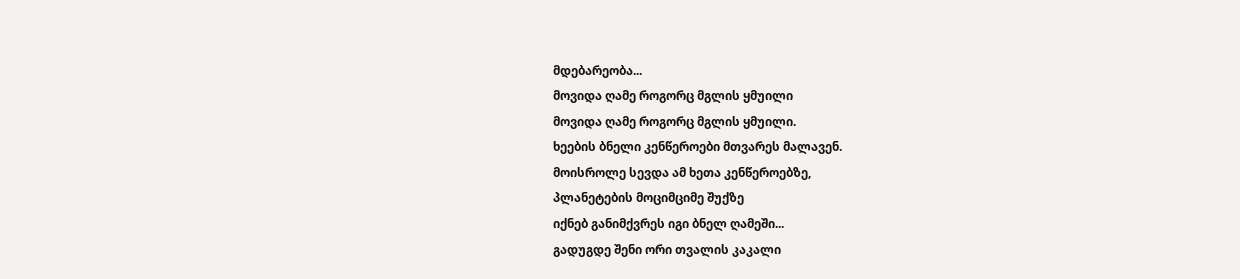მდებარეობა...
მოვიდა ღამე როგორც მგლის ყმუილი
მოვიდა ღამე როგორც მგლის ყმუილი.
ხეების ბნელი კენწეროები მთვარეს მალავენ.
მოისროლე სევდა ამ ხეთა კენწეროებზე,
პლანეტების მოციმციმე შუქზე
იქნებ განიმქვრეს იგი ბნელ ღამეში...
გადუგდე შენი ორი თვალის კაკალი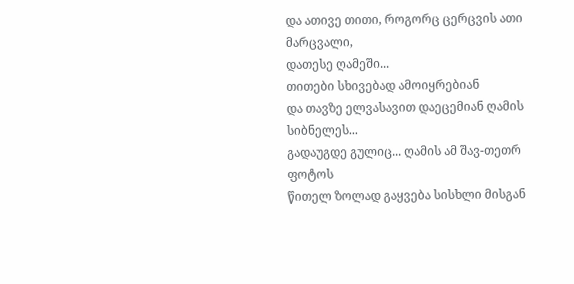და ათივე თითი, როგორც ცერცვის ათი მარცვალი,
დათესე ღამეში...
თითები სხივებად ამოიყრებიან
და თავზე ელვასავით დაეცემიან ღამის სიბნელეს...
გადაუგდე გულიც... ღამის ამ შავ-თეთრ ფოტოს
წითელ ზოლად გაყვება სისხლი მისგან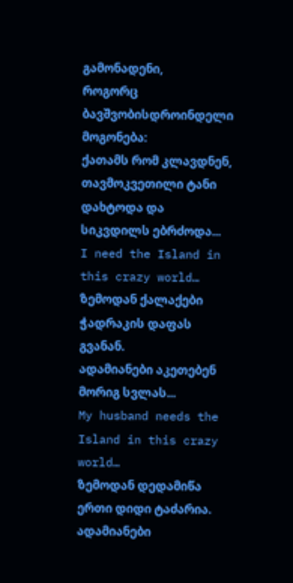გამონადენი,
როგორც ბავშვობისდროინდელი მოგონება:
ქათამს რომ კლავდნენ,
თავმოკვეთილი ტანი დახტოდა და სიკვდილს ებრძოდა...
I need the Island in this crazy world…
ზემოდან ქალაქები ჭადრაკის დაფას გვანან.
ადამიანები აკეთებენ მორიგ სვლას...
My husband needs the Island in this crazy world…
ზემოდან დედამიწა ერთი დიდი ტაძარია.
ადამიანები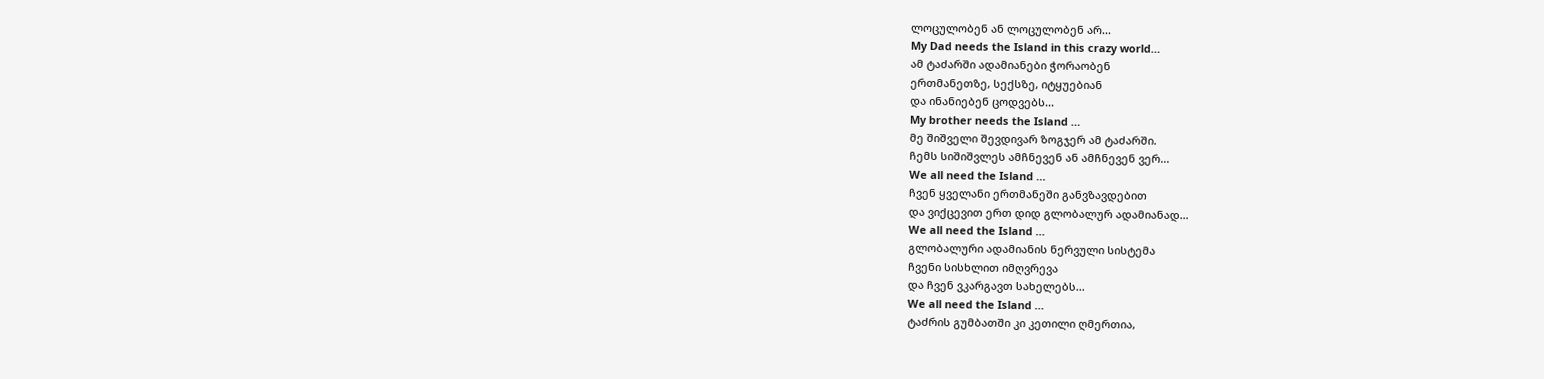ლოცულობენ ან ლოცულობენ არ...
My Dad needs the Island in this crazy world…
ამ ტაძარში ადამიანები ჭორაობენ
ერთმანეთზე, სექსზე, იტყუებიან
და ინანიებენ ცოდვებს...
My brother needs the Island …
მე შიშველი შევდივარ ზოგჯერ ამ ტაძარში.
ჩემს სიშიშვლეს ამჩნევენ ან ამჩნევენ ვერ...
We all need the Island …
ჩვენ ყველანი ერთმანეში განვზავდებით
და ვიქცევით ერთ დიდ გლობალურ ადამიანად…
We all need the Island …
გლობალური ადამიანის ნერვული სისტემა
ჩვენი სისხლით იმღვრევა
და ჩვენ ვკარგავთ სახელებს...
We all need the Island …
ტაძრის გუმბათში კი კეთილი ღმერთია,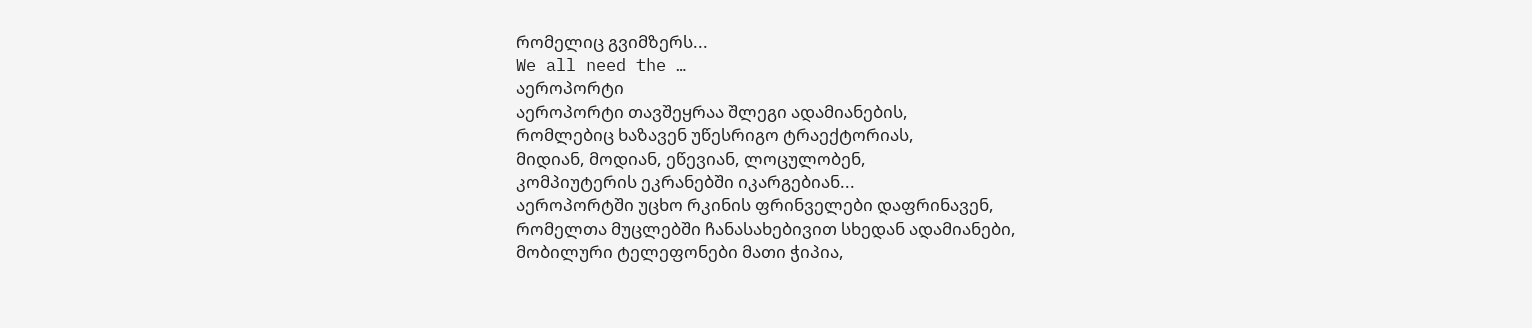რომელიც გვიმზერს...
We all need the …
აეროპორტი
აეროპორტი თავშეყრაა შლეგი ადამიანების,
რომლებიც ხაზავენ უწესრიგო ტრაექტორიას,
მიდიან, მოდიან, ეწევიან, ლოცულობენ,
კომპიუტერის ეკრანებში იკარგებიან...
აეროპორტში უცხო რკინის ფრინველები დაფრინავენ,
რომელთა მუცლებში ჩანასახებივით სხედან ადამიანები,
მობილური ტელეფონები მათი ჭიპია,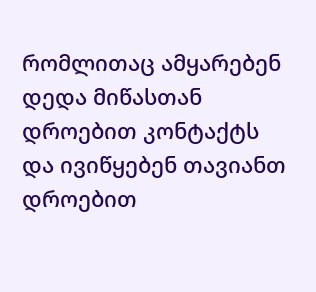რომლითაც ამყარებენ დედა მიწასთან დროებით კონტაქტს
და ივიწყებენ თავიანთ დროებით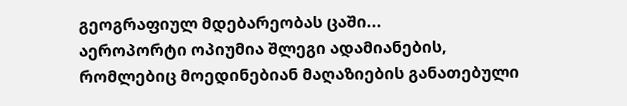გეოგრაფიულ მდებარეობას ცაში...
აეროპორტი ოპიუმია შლეგი ადამიანების,
რომლებიც მოედინებიან მაღაზიების განათებული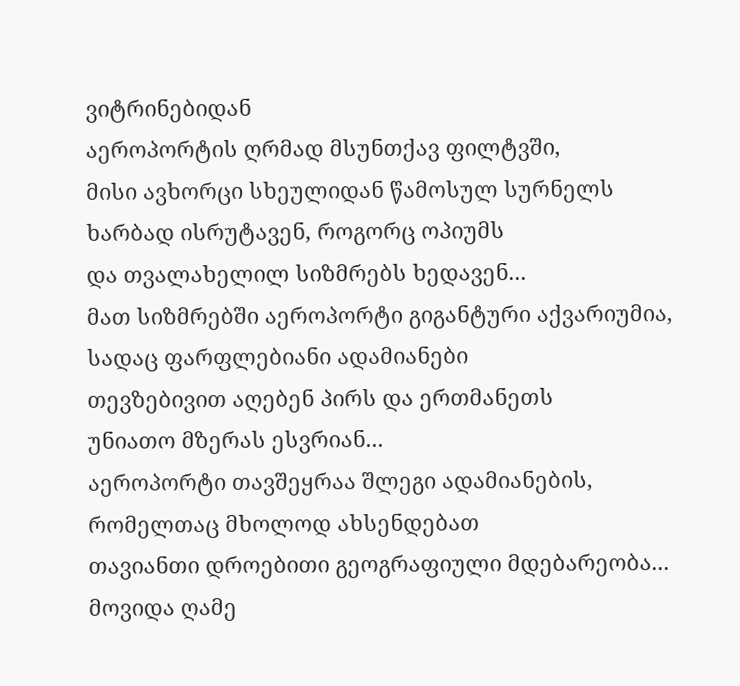ვიტრინებიდან
აეროპორტის ღრმად მსუნთქავ ფილტვში,
მისი ავხორცი სხეულიდან წამოსულ სურნელს
ხარბად ისრუტავენ, როგორც ოპიუმს
და თვალახელილ სიზმრებს ხედავენ...
მათ სიზმრებში აეროპორტი გიგანტური აქვარიუმია,
სადაც ფარფლებიანი ადამიანები
თევზებივით აღებენ პირს და ერთმანეთს
უნიათო მზერას ესვრიან...
აეროპორტი თავშეყრაა შლეგი ადამიანების,
რომელთაც მხოლოდ ახსენდებათ
თავიანთი დროებითი გეოგრაფიული მდებარეობა...
მოვიდა ღამე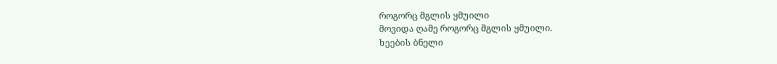როგორც მგლის ყმუილი
მოვიდა ღამე როგორც მგლის ყმუილი.
ხეების ბნელი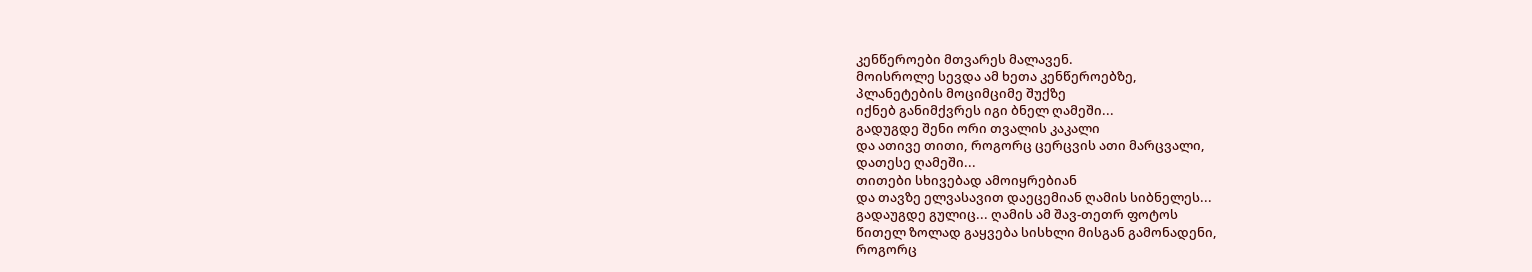კენწეროები მთვარეს მალავენ.
მოისროლე სევდა ამ ხეთა კენწეროებზე,
პლანეტების მოციმციმე შუქზე
იქნებ განიმქვრეს იგი ბნელ ღამეში...
გადუგდე შენი ორი თვალის კაკალი
და ათივე თითი, როგორც ცერცვის ათი მარცვალი,
დათესე ღამეში...
თითები სხივებად ამოიყრებიან
და თავზე ელვასავით დაეცემიან ღამის სიბნელეს...
გადაუგდე გულიც... ღამის ამ შავ-თეთრ ფოტოს
წითელ ზოლად გაყვება სისხლი მისგან გამონადენი,
როგორც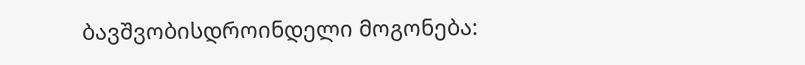ბავშვობისდროინდელი მოგონება: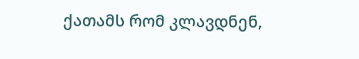ქათამს რომ კლავდნენ,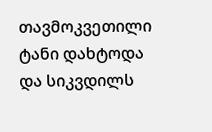თავმოკვეთილი ტანი დახტოდა და სიკვდილს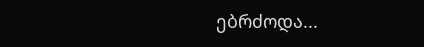ებრძოდა...